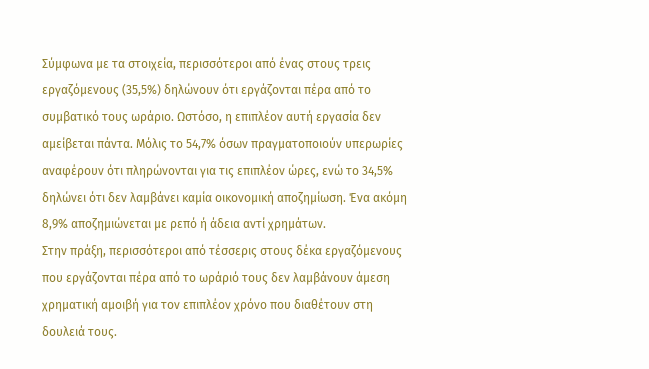Σύμφωνα με τα στοιχεία, περισσότεροι από ένας στους τρεις εργαζόμενους (35,5%) δηλώνουν ότι εργάζονται πέρα από το συμβατικό τους ωράριο. Ωστόσο, η επιπλέον αυτή εργασία δεν αμείβεται πάντα. Μόλις το 54,7% όσων πραγματοποιούν υπερωρίες αναφέρουν ότι πληρώνονται για τις επιπλέον ώρες, ενώ το 34,5% δηλώνει ότι δεν λαμβάνει καμία οικονομική αποζημίωση. Ένα ακόμη 8,9% αποζημιώνεται με ρεπό ή άδεια αντί χρημάτων.
Στην πράξη, περισσότεροι από τέσσερις στους δέκα εργαζόμενους που εργάζονται πέρα από το ωράριό τους δεν λαμβάνουν άμεση χρηματική αμοιβή για τον επιπλέον χρόνο που διαθέτουν στη δουλειά τους.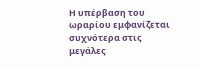Η υπέρβαση του ωραρίου εμφανίζεται συχνότερα στις μεγάλες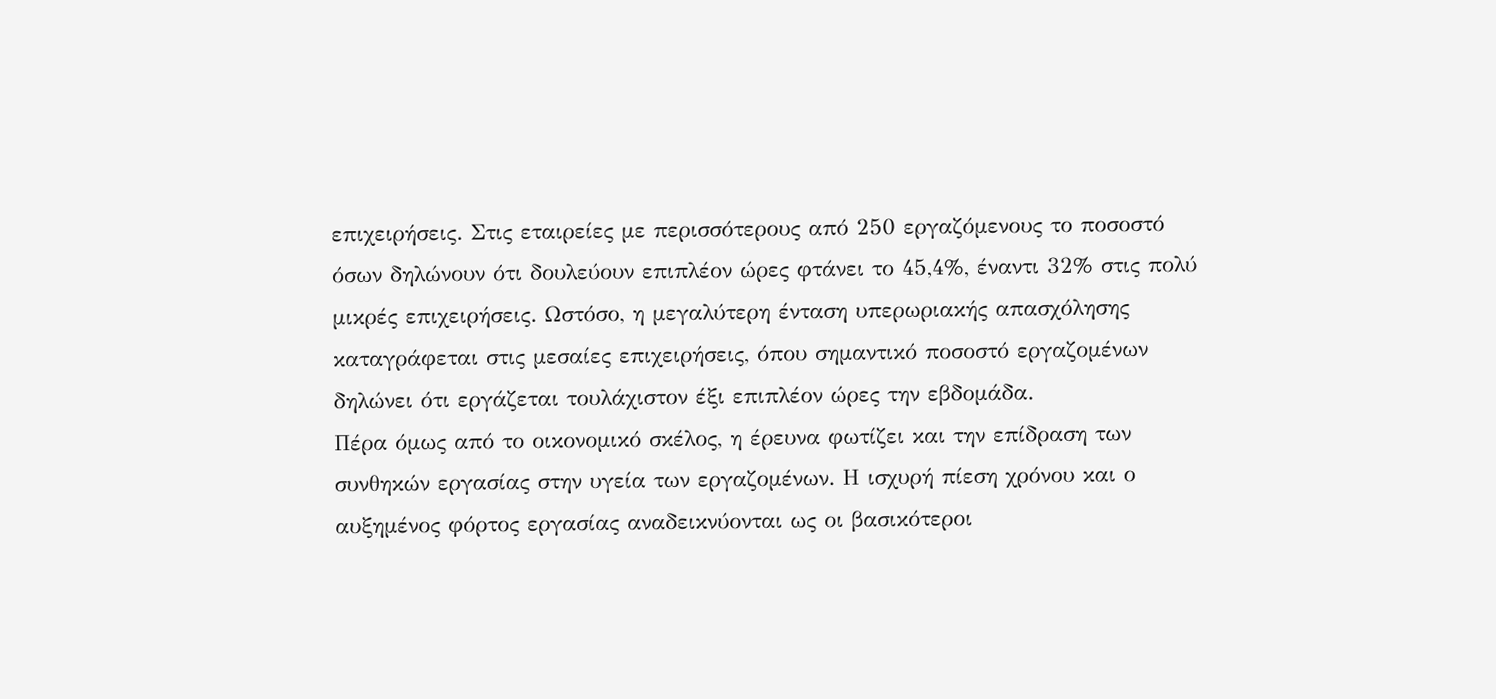επιχειρήσεις. Στις εταιρείες με περισσότερους από 250 εργαζόμενους το ποσοστό όσων δηλώνουν ότι δουλεύουν επιπλέον ώρες φτάνει το 45,4%, έναντι 32% στις πολύ μικρές επιχειρήσεις. Ωστόσο, η μεγαλύτερη ένταση υπερωριακής απασχόλησης καταγράφεται στις μεσαίες επιχειρήσεις, όπου σημαντικό ποσοστό εργαζομένων δηλώνει ότι εργάζεται τουλάχιστον έξι επιπλέον ώρες την εβδομάδα.
Πέρα όμως από το οικονομικό σκέλος, η έρευνα φωτίζει και την επίδραση των συνθηκών εργασίας στην υγεία των εργαζομένων. Η ισχυρή πίεση χρόνου και ο αυξημένος φόρτος εργασίας αναδεικνύονται ως οι βασικότεροι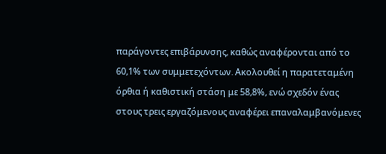παράγοντες επιβάρυνσης, καθώς αναφέρονται από το 60,1% των συμμετεχόντων. Ακολουθεί η παρατεταμένη όρθια ή καθιστική στάση με 58,8%, ενώ σχεδόν ένας στους τρεις εργαζόμενους αναφέρει επαναλαμβανόμενες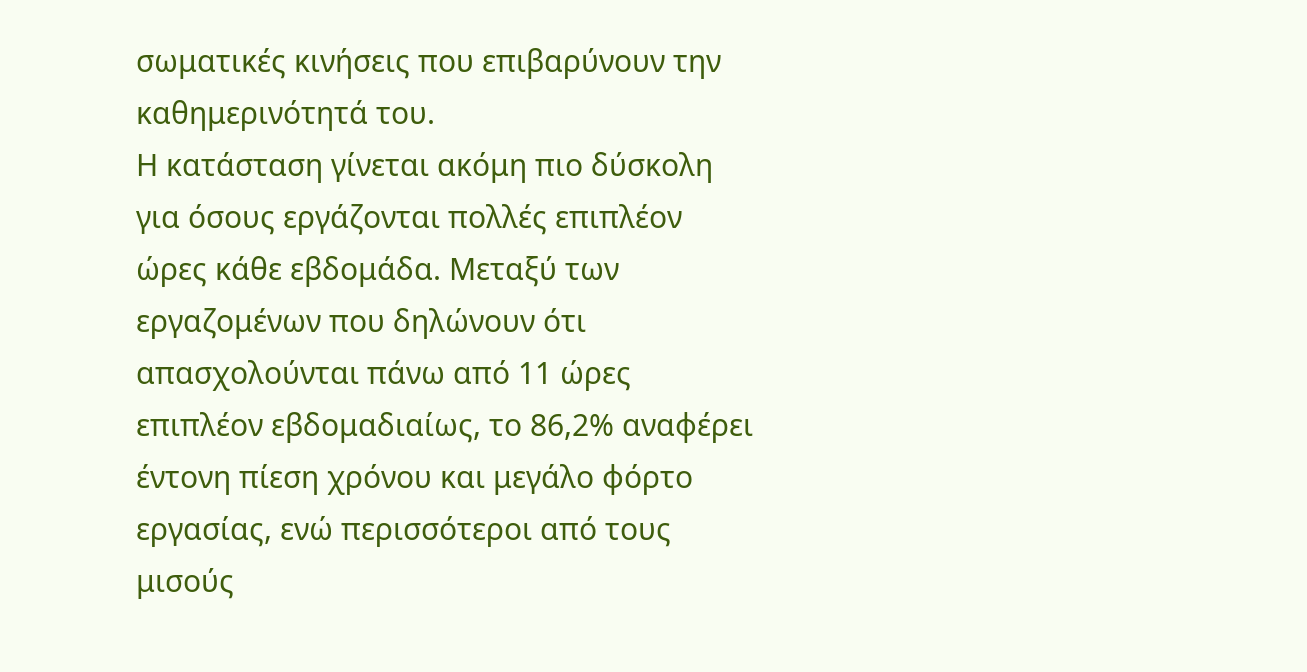σωματικές κινήσεις που επιβαρύνουν την καθημερινότητά του.
Η κατάσταση γίνεται ακόμη πιο δύσκολη για όσους εργάζονται πολλές επιπλέον ώρες κάθε εβδομάδα. Μεταξύ των εργαζομένων που δηλώνουν ότι απασχολούνται πάνω από 11 ώρες επιπλέον εβδομαδιαίως, το 86,2% αναφέρει έντονη πίεση χρόνου και μεγάλο φόρτο εργασίας, ενώ περισσότεροι από τους μισούς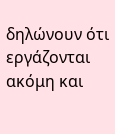δηλώνουν ότι εργάζονται ακόμη και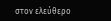στον ελεύθερο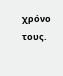χρόνο τους.